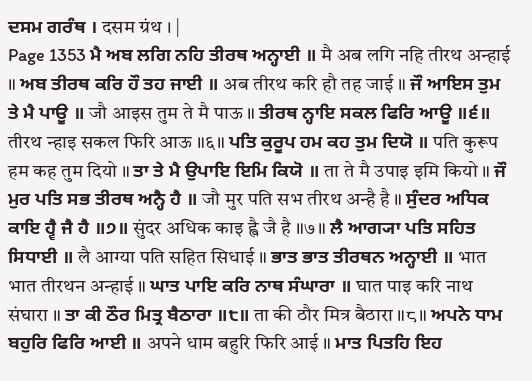ਦਸਮ ਗਰੰਥ । दसम ग्रंथ । |
Page 1353 ਮੈ ਅਬ ਲਗਿ ਨਹਿ ਤੀਰਥ ਅਨ੍ਹਾਈ ॥ मै अब लगि नहि तीरथ अन्हाई ॥ ਅਬ ਤੀਰਥ ਕਰਿ ਹੌ ਤਹ ਜਾਈ ॥ अब तीरथ करि हौ तह जाई ॥ ਜੌ ਆਇਸ ਤੁਮ ਤੇ ਮੈ ਪਾਊ ॥ जौ आइस तुम ते मै पाऊ ॥ ਤੀਰਥ ਨ੍ਹਾਇ ਸਕਲ ਫਿਰਿ ਆਊ ॥੬॥ तीरथ न्हाइ सकल फिरि आऊ ॥६॥ ਪਤਿ ਕੁਰੂਪ ਹਮ ਕਹ ਤੁਮ ਦਿਯੋ ॥ पति कुरूप हम कह तुम दियो ॥ ਤਾ ਤੇ ਮੈ ਉਪਾਇ ਇਮਿ ਕਿਯੋ ॥ ता ते मै उपाइ इमि कियो ॥ ਜੌ ਮੁਰ ਪਤਿ ਸਭ ਤੀਰਥ ਅਨ੍ਹੈ ਹੈ ॥ जौ मुर पति सभ तीरथ अन्है है ॥ ਸੁੰਦਰ ਅਧਿਕ ਕਾਇ ਹ੍ਵੈ ਜੈ ਹੈ ॥੭॥ सुंदर अधिक काइ ह्वै जै है ॥७॥ ਲੈ ਆਗ੍ਯਾ ਪਤਿ ਸਹਿਤ ਸਿਧਾਈ ॥ लै आग्या पति सहित सिधाई ॥ ਭਾਤ ਭਾਤ ਤੀਰਥਨ ਅਨ੍ਹਾਈ ॥ भात भात तीरथन अन्हाई ॥ ਘਾਤ ਪਾਇ ਕਰਿ ਨਾਥ ਸੰਘਾਰਾ ॥ घात पाइ करि नाथ संघारा ॥ ਤਾ ਕੀ ਠੌਰ ਮਿਤ੍ਰ ਬੈਠਾਰਾ ॥੮॥ ता की ठौर मित्र बैठारा ॥८॥ ਅਪਨੇ ਧਾਮ ਬਹੁਰਿ ਫਿਰਿ ਆਈ ॥ अपने धाम बहुरि फिरि आई ॥ ਮਾਤ ਪਿਤਹਿ ਇਹ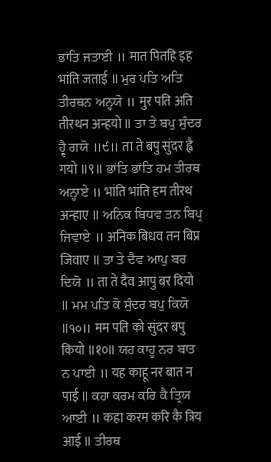ਭਾਂਤਿ ਜਤਾਈ ॥ मात पितहि इह भांति जताई ॥ ਮੁਰ ਪਤਿ ਅਤਿ ਤੀਰਥਨ ਅਨ੍ਹਯੋ ॥ मुर पति अति तीरथन अन्हयो ॥ ਤਾ ਤੇ ਬਪੁ ਸੁੰਦਰ ਹ੍ਵੈ ਗਯੋ ॥੯॥ ता ते बपु सुंदर ह्वै गयो ॥९॥ ਭਾਂਤਿ ਭਾਂਤਿ ਹਮ ਤੀਰਥ ਅਨ੍ਹਾਏ ॥ भांति भांति हम तीरथ अन्हाए ॥ ਅਨਿਕ ਬਿਧਵ ਤਨ ਬਿਪ੍ਰ ਜਿਵਾਏ ॥ अनिक बिधव तन बिप्र जिवाए ॥ ਤਾ ਤੇ ਦੈਵ ਆਪੁ ਬਰ ਦਿਯੋ ॥ ता ते दैव आपु बर दियो ॥ ਮਮ ਪਤਿ ਕੋ ਸੁੰਦਰ ਬਪੁ ਕਿਯੋ ॥੧੦॥ मम पति को सुंदर बपु कियो ॥१०॥ ਯਹ ਕਾਹੂ ਨਰ ਬਾਤ ਨ ਪਾਈ ॥ यह काहू नर बात न पाई ॥ ਕਹਾ ਕਰਮ ਕਰਿ ਕੈ ਤ੍ਰਿਯ ਆਈ ॥ कहा करम करि कै त्रिय आई ॥ ਤੀਰਥ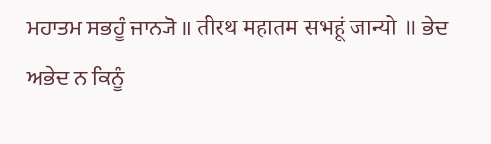ਮਹਾਤਮ ਸਭਹੂੰ ਜਾਨ੍ਯੋ ॥ तीरथ महातम सभहूं जान्यो ॥ ਭੇਦ ਅਭੇਦ ਨ ਕਿਨੂੰ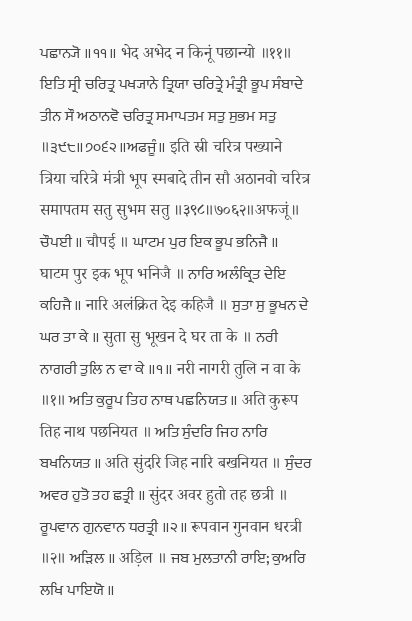ਪਛਾਨ੍ਯੋ ॥੧੧॥ भेद अभेद न किनूं पछान्यो ॥११॥ ਇਤਿ ਸ੍ਰੀ ਚਰਿਤ੍ਰ ਪਖ੍ਯਾਨੇ ਤ੍ਰਿਯਾ ਚਰਿਤ੍ਰੇ ਮੰਤ੍ਰੀ ਭੂਪ ਸੰਬਾਦੇ ਤੀਨ ਸੌ ਅਠਾਨਵੋ ਚਰਿਤ੍ਰ ਸਮਾਪਤਮ ਸਤੁ ਸੁਭਮ ਸਤੁ ॥੩੯੮॥੭੦੬੨॥ਅਫਜੂੰ॥ इति स्री चरित्र पख्याने त्रिया चरित्रे मंत्री भूप स्मबादे तीन सौ अठानवो चरित्र समापतम सतु सुभम सतु ॥३९८॥७०६२॥अफजूं॥ ਚੌਪਈ ॥ चौपई ॥ ਘਾਟਮ ਪੁਰ ਇਕ ਭੂਪ ਭਨਿਜੈ ॥ घाटम पुर इक भूप भनिजै ॥ ਨਾਰਿ ਅਲੰਕ੍ਰਿਤ ਦੇਇ ਕਹਿਜੈ ॥ नारि अलंक्रित देइ कहिजै ॥ ਸੁਤਾ ਸੁ ਭੂਖਨ ਦੇ ਘਰ ਤਾ ਕੇ ॥ सुता सु भूखन दे घर ता के ॥ ਨਰੀ ਨਾਗਰੀ ਤੁਲਿ ਨ ਵਾ ਕੇ ॥੧॥ नरी नागरी तुलि न वा के ॥१॥ ਅਤਿ ਕੁਰੂਪ ਤਿਹ ਨਾਥ ਪਛਨਿਯਤ ॥ अति कुरूप तिह नाथ पछनियत ॥ ਅਤਿ ਸੁੰਦਰਿ ਜਿਹ ਨਾਰਿ ਬਖਨਿਯਤ ॥ अति सुंदरि जिह नारि बखनियत ॥ ਸੁੰਦਰ ਅਵਰ ਹੁਤੋ ਤਹ ਛਤ੍ਰੀ ॥ सुंदर अवर हुतो तह छत्री ॥ ਰੂਪਵਾਨ ਗੁਨਵਾਨ ਧਰਤ੍ਰੀ ॥੨॥ रूपवान गुनवान धरत्री ॥२॥ ਅੜਿਲ ॥ अड़िल ॥ ਜਬ ਮੁਲਤਾਨੀ ਰਾਇ; ਕੁਅਰਿ ਲਖਿ ਪਾਇਯੋ ॥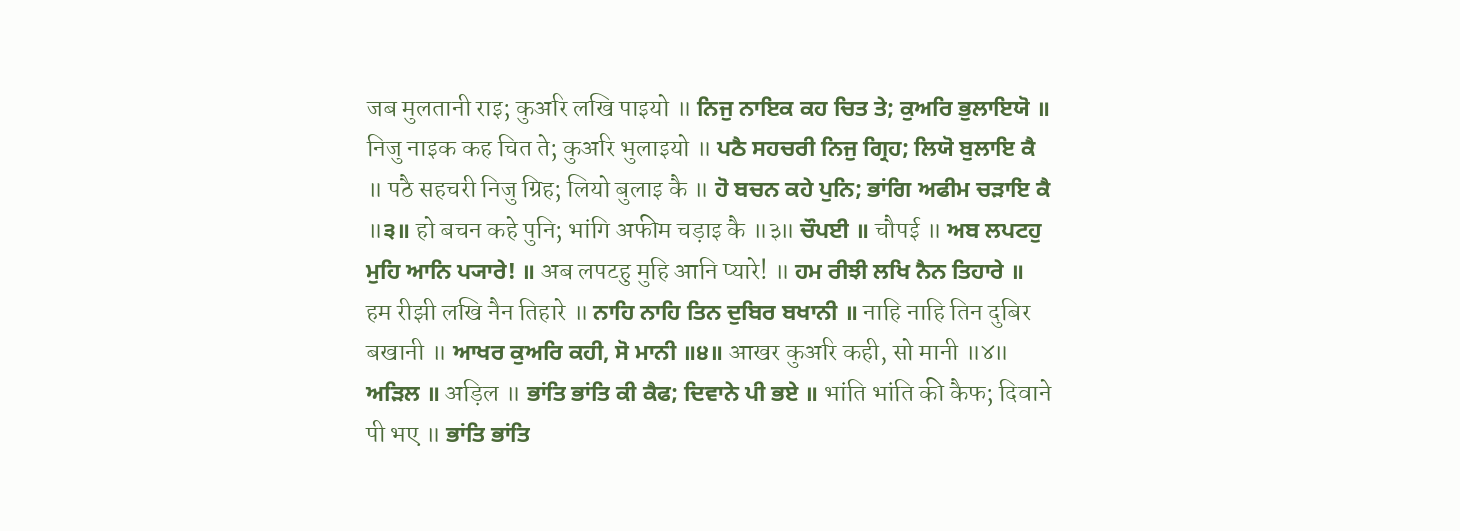जब मुलतानी राइ; कुअरि लखि पाइयो ॥ ਨਿਜੁ ਨਾਇਕ ਕਹ ਚਿਤ ਤੇ; ਕੁਅਰਿ ਭੁਲਾਇਯੋ ॥ निजु नाइक कह चित ते; कुअरि भुलाइयो ॥ ਪਠੈ ਸਹਚਰੀ ਨਿਜੁ ਗ੍ਰਿਹ; ਲਿਯੋ ਬੁਲਾਇ ਕੈ ॥ पठै सहचरी निजु ग्रिह; लियो बुलाइ कै ॥ ਹੋ ਬਚਨ ਕਹੇ ਪੁਨਿ; ਭਾਂਗਿ ਅਫੀਮ ਚੜਾਇ ਕੈ ॥੩॥ हो बचन कहे पुनि; भांगि अफीम चड़ाइ कै ॥३॥ ਚੌਪਈ ॥ चौपई ॥ ਅਬ ਲਪਟਹੁ ਮੁਹਿ ਆਨਿ ਪ੍ਯਾਰੇ! ॥ अब लपटहु मुहि आनि प्यारे! ॥ ਹਮ ਰੀਝੀ ਲਖਿ ਨੈਨ ਤਿਹਾਰੇ ॥ हम रीझी लखि नैन तिहारे ॥ ਨਾਹਿ ਨਾਹਿ ਤਿਨ ਦੁਬਿਰ ਬਖਾਨੀ ॥ नाहि नाहि तिन दुबिर बखानी ॥ ਆਖਰ ਕੁਅਰਿ ਕਹੀ, ਸੋ ਮਾਨੀ ॥੪॥ आखर कुअरि कही, सो मानी ॥४॥ ਅੜਿਲ ॥ अड़िल ॥ ਭਾਂਤਿ ਭਾਂਤਿ ਕੀ ਕੈਫ; ਦਿਵਾਨੇ ਪੀ ਭਏ ॥ भांति भांति की कैफ; दिवाने पी भए ॥ ਭਾਂਤਿ ਭਾਂਤਿ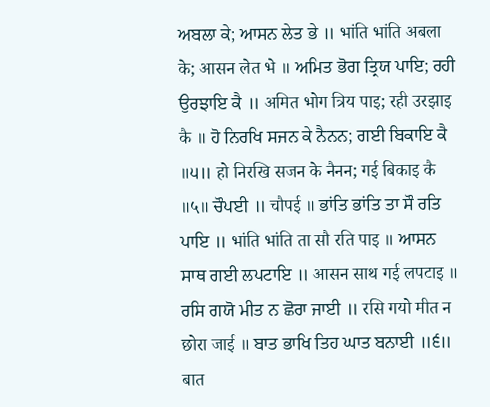ਅਬਲਾ ਕੇ; ਆਸਨ ਲੇਤ ਭੇ ॥ भांति भांति अबला के; आसन लेत भे ॥ ਅਮਿਤ ਭੋਗ ਤ੍ਰਿਯ ਪਾਇ; ਰਹੀ ਉਰਝਾਇ ਕੈ ॥ अमित भोग त्रिय पाइ; रही उरझाइ कै ॥ ਹੋ ਨਿਰਖਿ ਸਜਨ ਕੇ ਨੈਨਨ; ਗਈ ਬਿਕਾਇ ਕੈ ॥੫॥ हो निरखि सजन के नैनन; गई बिकाइ कै ॥५॥ ਚੌਪਈ ॥ चौपई ॥ ਭਾਂਤਿ ਭਾਂਤਿ ਤਾ ਸੌ ਰਤਿ ਪਾਇ ॥ भांति भांति ता सौ रति पाइ ॥ ਆਸਨ ਸਾਥ ਗਈ ਲਪਟਾਇ ॥ आसन साथ गई लपटाइ ॥ ਰਸਿ ਗਯੋ ਮੀਤ ਨ ਛੋਰਾ ਜਾਈ ॥ रसि गयो मीत न छोरा जाई ॥ ਬਾਤ ਭਾਖਿ ਤਿਹ ਘਾਤ ਬਨਾਈ ॥੬॥ बात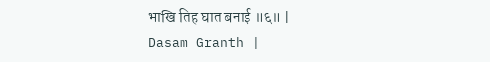भाखि तिह घात बनाई ॥६॥ |
Dasam Granth |